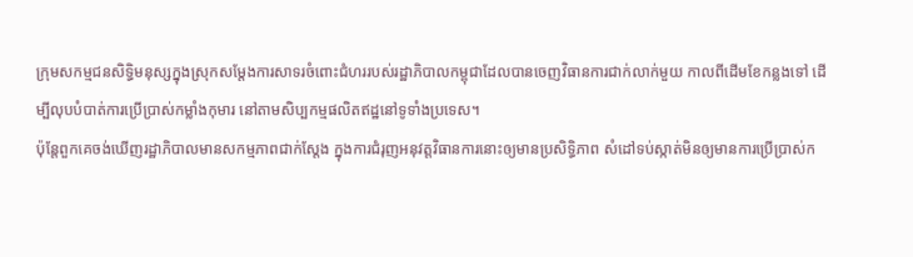ក្រុមសកម្មជនសិទ្ធិមនុស្សក្នុងស្រុកសម្តែងការសាទរចំពោះជំហររបស់រដ្ឋាភិបាលកម្ពុជាដែលបានចេញវិធានការជាក់លាក់មួយ កាលពីដើមខែកន្លងទៅ ដើម្បីលុបបំបាត់ការប្រើប្រាស់កម្លាំងកុមារ នៅតាមសិប្បកម្មផលិតឥដ្ឋនៅទូទាំងប្រទេស។
ប៉ុន្តែពួកគេចង់ឃើញរដ្ឋាភិបាលមានសកម្មភាពជាក់ស្តែង ក្នុងការជំរុញអនុវត្តវិធានការនោះឲ្យមានប្រសិទ្ធិភាព សំដៅទប់ស្កាត់មិនឲ្យមានការប្រើប្រាស់ក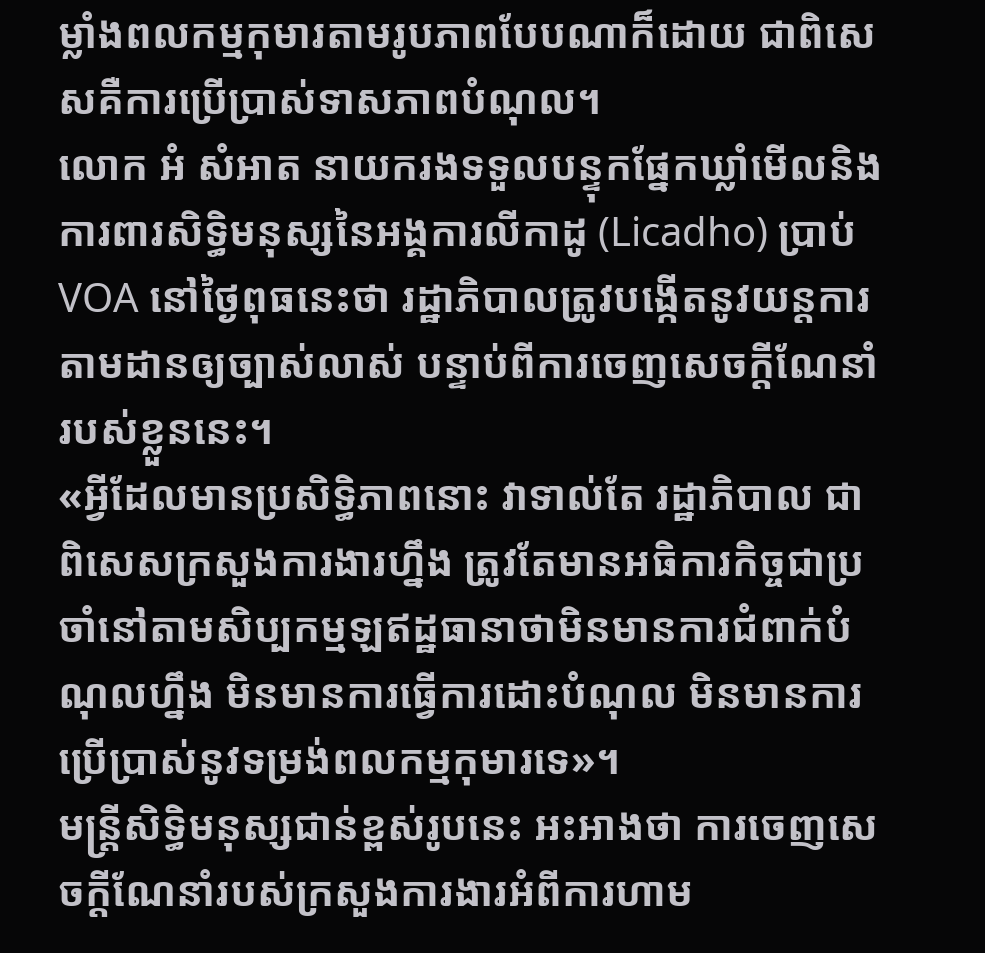ម្លាំងពលកម្មកុមារតាមរូបភាពបែបណាក៏ដោយ ជាពិសេសគឺការប្រើប្រាស់ទាសភាពបំណុល។
លោក អំ សំអាត នាយករងទទួលបន្ទុកផ្នែកឃ្លាំមើលនិងការពារសិទ្ធិមនុស្សនៃអង្គការលីកាដូ (Licadho) ប្រាប់ VOA នៅថ្ងៃពុធនេះថា រដ្ឋាភិបាលត្រូវបង្កើតនូវយន្តការតាមដានឲ្យច្បាស់លាស់ បន្ទាប់ពីការចេញសេចក្តីណែនាំរបស់ខ្លួននេះ។
«អ្វីដែលមានប្រសិទ្ធិភាពនោះ វាទាល់តែ រដ្ឋាភិបាល ជាពិសេសក្រសួងការងារហ្នឹង ត្រូវតែមានអធិការកិច្ចជាប្រចាំនៅតាមសិប្បកម្មឡឥដ្ឋធានាថាមិនមានការជំពាក់បំណុលហ្នឹង មិនមានការធ្វើការដោះបំណុល មិនមានការប្រើប្រាស់នូវទម្រង់ពលកម្មកុមារទេ»។
មន្ត្រីសិទ្ធិមនុស្សជាន់ខ្ពស់រូបនេះ អះអាងថា ការចេញសេចក្តីណែនាំរបស់ក្រសួងការងារអំពីការហាម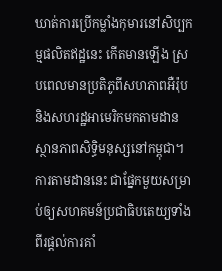ឃាត់ការប្រើកម្លាំងកុមារនៅសិប្បកម្មផលិតឥដ្ឋនេះ កើតមានឡើង ស្របពេលមានប្រតិភូពីសហភាពអឺរ៉ុបនិងសហរដ្ឋអាមេរិកមកតាមដានស្ថានភាពសិទ្ធិមនុស្សនៅកម្ពុជា។ ការតាមដាននេះ ជាផ្នែកមួយសម្រាប់ឲ្យសហគមន៍ប្រជាធិបតេយ្យទាំងពីរផ្តល់ការគាំ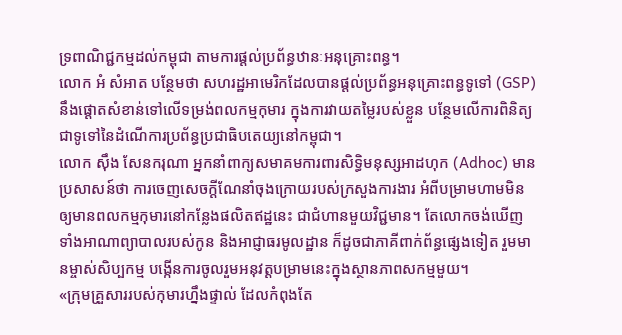ទ្រពាណិជ្ជកម្មដល់កម្ពុជា តាមការផ្តល់ប្រព័ន្ធឋានៈអនុគ្រោះពន្ធ។
លោក អំ សំអាត បន្ថែមថា សហរដ្ឋអាមេរិកដែលបានផ្តល់ប្រព័ន្ធអនុគ្រោះពន្ធទូទៅ (GSP) នឹងផ្តោតសំខាន់ទៅលើទម្រង់ពលកម្មកុមារ ក្នុងការវាយតម្លៃរបស់ខ្លួន បន្ថែមលើការពិនិត្យជាទូទៅនៃដំណើការប្រព័ន្ធប្រជាធិបតេយ្យនៅកម្ពុជា។
លោក ស៊ឹង សែនករុណា អ្នកនាំពាក្យសមាគមការពារសិទ្ធិមនុស្សអាដហុក (Adhoc) មានប្រសាសន៍ថា ការចេញសេចក្តីណែនាំចុងក្រោយរបស់ក្រសួងការងារ អំពីបម្រាមហាមមិនឲ្យមានពលកម្មកុមារនៅកន្លែងផលិតឥដ្ឋនេះ ជាជំហានមួយវិជ្ជមាន។ តែលោកចង់ឃើញទាំងអាណាព្យាបាលរបស់កូន និងអាជ្ញាធរមូលដ្ឋាន ក៏ដូចជាភាគីពាក់ព័ន្ធផ្សេងទៀត រួមមានម្ចាស់សិប្បកម្ម បង្កើនការចូលរួមអនុវត្តបម្រាមនេះក្នុងស្ថានភាពសកម្មមួយ។
«ក្រុមគ្រួសាររបស់កុមារហ្នឹងផ្ទាល់ ដែលកំពុងតែ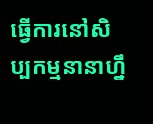ធ្វើការនៅសិប្បកម្មនានាហ្នឹ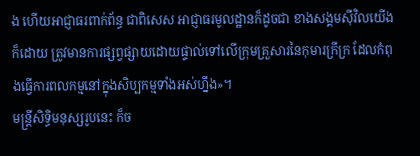ង ហើយអាជ្ញាធរពាក់ព័ន្ធ ជាពិសេស អាជ្ញាធរមូលដ្ឋានក៏ដូចជា ខាងសង្គមស៊ីវិលយើងក៏ដោយ ត្រូវមានការផ្សព្វផ្សាយដោយផ្ទាល់ទៅលើក្រុមគ្រួសារនៃកុមារក្រីក្រ ដែលកំពុងធ្វើការពលកម្មនៅក្នុងសិប្បកម្មទាំងអស់ហ្នឹង»។
មន្ត្រីសិទ្ធិមនុស្សរូបនេះ ក៏ច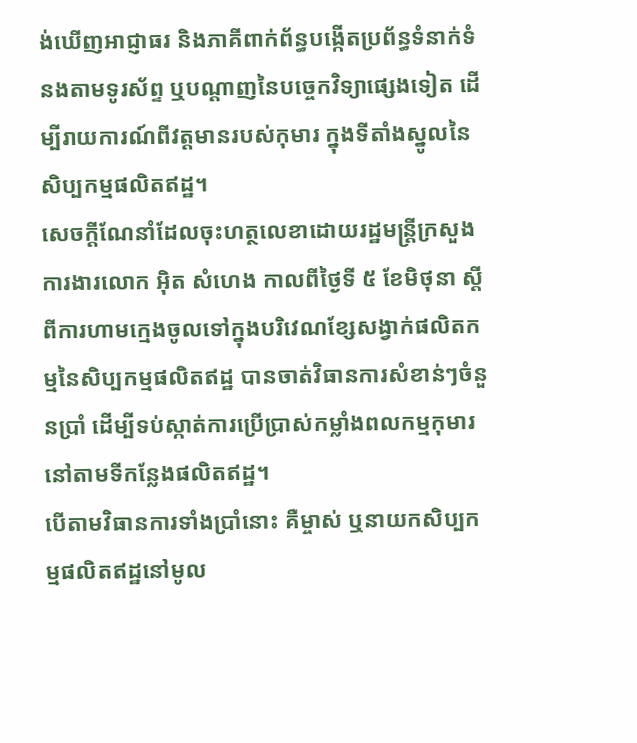ង់ឃើញអាជ្ញាធរ និងភាគីពាក់ព័ន្ធបង្កើតប្រព័ន្ធទំនាក់ទំនងតាមទូរស័ព្ទ ឬបណ្តាញនៃបច្ចេកវិទ្យាផ្សេងទៀត ដើម្បីរាយការណ៍ពីវត្តមានរបស់កុមារ ក្នុងទីតាំងស្នូលនៃសិប្បកម្មផលិតឥដ្ឋ។
សេចក្តីណែនាំដែលចុះហត្ថលេខាដោយរដ្ឋមន្ត្រីក្រសួងការងារលោក អ៊ិត សំហេង កាលពីថ្ងៃទី ៥ ខែមិថុនា ស្តីពីការហាមក្មេងចូលទៅក្នុងបរិវេណខ្សែសង្វាក់ផលិតកម្មនៃសិប្បកម្មផលិតឥដ្ឋ បានចាត់វិធានការសំខាន់ៗចំនួនប្រាំ ដើម្បីទប់ស្កាត់ការប្រើប្រាស់កម្លាំងពលកម្មកុមារនៅតាមទីកន្លែងផលិតឥដ្ឋ។
បើតាមវិធានការទាំងប្រាំនោះ គឺម្ចាស់ ឬនាយកសិប្បកម្មផលិតឥដ្ឋនៅមូល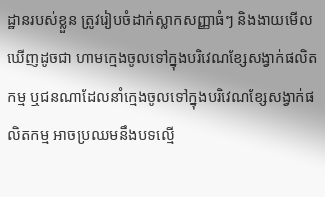ដ្ឋានរបស់ខ្លួន ត្រូវរៀបចំដាក់ស្លាកសញ្ញាធំៗ និងងាយមើលឃើញដូចជា ហាមក្មេងចូលទៅក្នុងបរិវេណខ្សែសង្វាក់ផលិតកម្ម ឬជនណាដែលនាំក្មេងចូលទៅក្នុងបរិវេណខ្សែសង្វាក់ផលិតកម្ម អាចប្រឈមនឹងបទល្មើ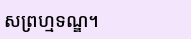សព្រហ្មទណ្ឌ។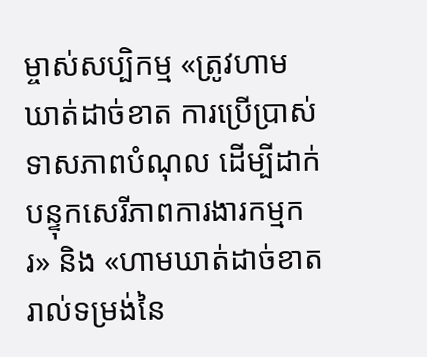ម្ចាស់សប្បិកម្ម «ត្រូវហាមឃាត់ដាច់ខាត ការប្រើប្រាស់ទាសភាពបំណុល ដើម្បីដាក់បន្ទុកសេរីភាពការងារកម្មករ» និង «ហាមឃាត់ដាច់ខាតរាល់ទម្រង់នៃ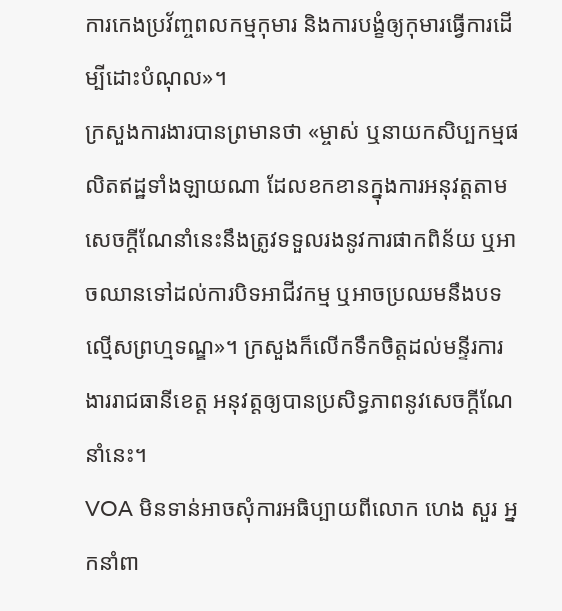ការកេងប្រវ័ញ្ចពលកម្មកុមារ និងការបង្ខំឲ្យកុមារធ្វើការដើម្បីដោះបំណុល»។
ក្រសួងការងារបានព្រមានថា «ម្ចាស់ ឬនាយកសិប្បកម្មផលិតឥដ្ឋទាំងឡាយណា ដែលខកខានក្នុងការអនុវត្តតាមសេចក្តីណែនាំនេះនឹងត្រូវទទួលរងនូវការផាកពិន័យ ឬអាចឈានទៅដល់ការបិទអាជីវកម្ម ឬអាចប្រឈមនឹងបទល្មើសព្រហ្មទណ្ឌ»។ ក្រសួងក៏លើកទឹកចិត្តដល់មន្ទីរការងាររាជធានីខេត្ត អនុវត្តឲ្យបានប្រសិទ្ធភាពនូវសេចក្តីណែនាំនេះ។
VOA មិនទាន់អាចសុំការអធិប្បាយពីលោក ហេង សួរ អ្នកនាំពា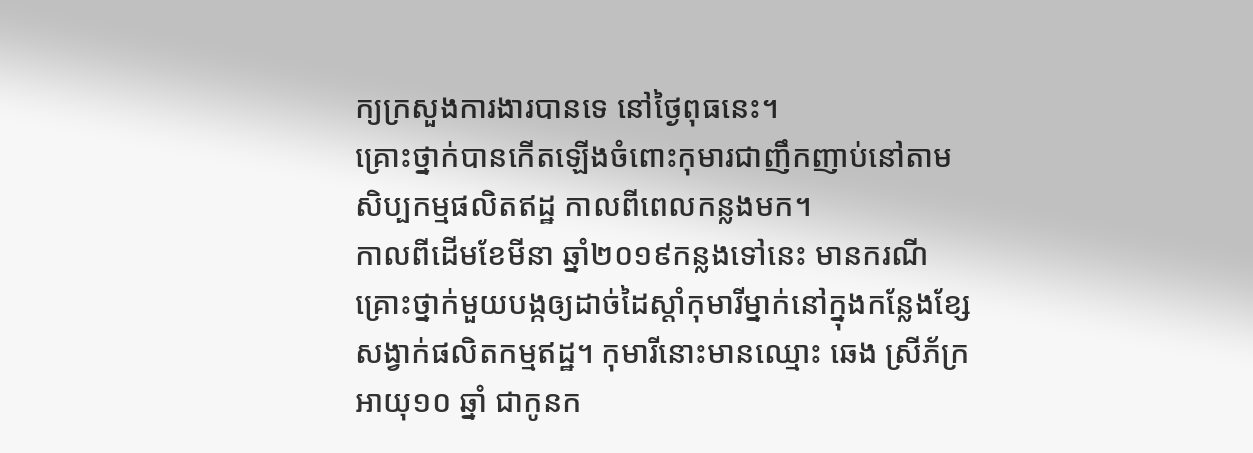ក្យក្រសួងការងារបានទេ នៅថ្ងៃពុធនេះ។
គ្រោះថ្នាក់បានកើតឡើងចំពោះកុមារជាញឹកញាប់នៅតាមសិប្បកម្មផលិតឥដ្ឋ កាលពីពេលកន្លងមក។
កាលពីដើមខែមីនា ឆ្នាំ២០១៩កន្លងទៅនេះ មានករណីគ្រោះថ្នាក់មួយបង្កឲ្យដាច់ដៃស្ដាំកុមារីម្នាក់នៅក្នុងកន្លែងខ្សែសង្វាក់ផលិតកម្មឥដ្ឋ។ កុមារីនោះមានឈ្មោះ ឆេង ស្រីភ័ក្រ អាយុ១០ ឆ្នាំ ជាកូនក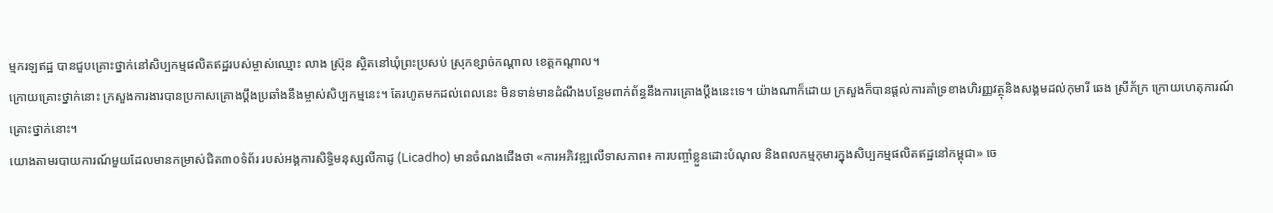ម្មករឡឥដ្ឋ បានជួបគ្រោះថ្នាក់នៅសិប្បកម្មផលិតឥដ្ឋរបស់ម្ចាស់ឈ្មោះ លាង ស្រ៊ុន ស្ថិតនៅឃុំព្រះប្រសប់ ស្រុកខ្សាច់កណ្ដាល ខេត្តកណ្ដាល។
ក្រោយគ្រោះថ្នាក់នោះ ក្រសួងការងារបានប្រកាសគ្រោងប្តឹងប្រឆាំងនឹងម្ចាស់សិប្បកម្មនេះ។ តែរហូតមកដល់ពេលនេះ មិនទាន់មានដំណឹងបន្ថែមពាក់ព័ន្ធនឹងការគ្រោងប្តឹងនេះទេ។ យ៉ាងណាក៏ដោយ ក្រសួងក៏បានផ្ដល់ការគាំទ្រខាងហិរញ្ញវត្ថុនិងសង្គមដល់កុមារី ឆេង ស្រីភ័ក្រ ក្រោយហេតុការណ៍គ្រោះថ្នាក់នោះ។
យោងតាមរបាយការណ៍មួយដែលមានកម្រាស់ជិត៣០ទំព័រ របស់អង្គការសិទ្ធិមនុស្សលីកាដូ (Licadho) មានចំណងជើងថា «ការអភិវឌ្ឍលើទាសភាព៖ ការបញ្ចាំខ្លួនដោះបំណុល និងពលកម្មកុមារក្នុងសិប្បកម្មផលិតឥដ្ឋនៅកម្ពុជា» ចេ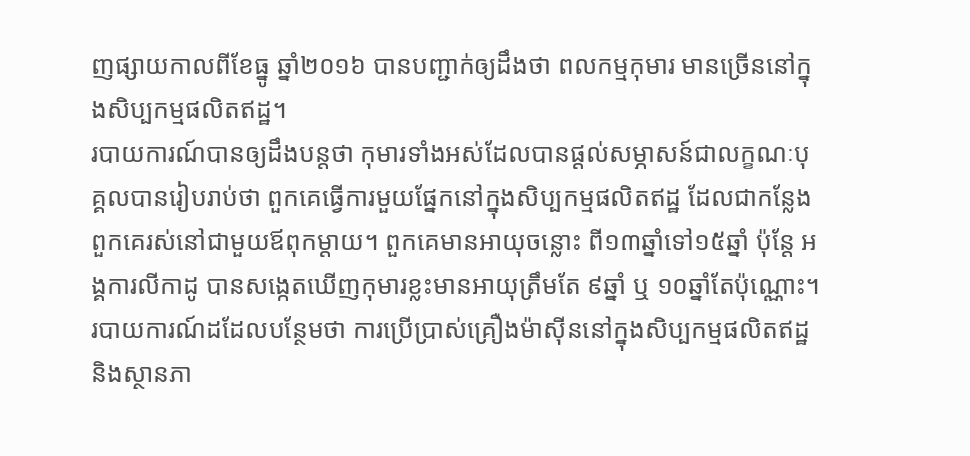ញផ្សាយកាលពីខែធ្នូ ឆ្នាំ២០១៦ បានបញ្ជាក់ឲ្យដឹងថា ពលកម្មកុមារ មានច្រើននៅក្នុងសិប្បកម្មផលិតឥដ្ឋ។
របាយការណ៍បានឲ្យដឹងបន្តថា កុមារទាំងអស់ដែលបានផ្ដល់សម្ភាសន៍ជាលក្ខណៈបុគ្គលបានរៀបរាប់ថា ពួកគេធ្វើការមួយផ្នែកនៅក្នុងសិប្បកម្មផលិតឥដ្ឋ ដែលជាកន្លែងពួកគេរស់នៅជាមួយឪពុកម្ដាយ។ ពួកគេមានអាយុចន្លោះ ពី១៣ឆ្នាំទៅ១៥ឆ្នាំ ប៉ុន្តែ អង្គការលីកាដូ បានសង្កេតឃើញកុមារខ្លះមានអាយុត្រឹមតែ ៩ឆ្នាំ ឬ ១០ឆ្នាំតែប៉ុណ្ណោះ។
របាយការណ៍ដដែលបន្ថែមថា ការប្រើប្រាស់គ្រឿងម៉ាស៊ីននៅក្នុងសិប្បកម្មផលិតឥដ្ឋ និងស្ថានភា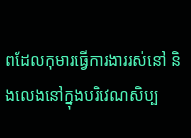ពដែលកុមារធ្វើការងាររស់នៅ និងលេងនៅក្នុងបរិវេណសិប្ប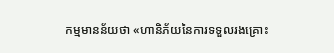កម្មមានន័យថា «ហានិភ័យនៃការទទួលរងគ្រោះ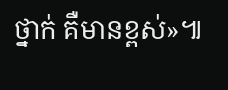ថ្នាក់ គឺមានខ្ពស់»៕